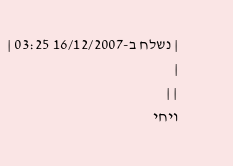| נשלח ב-16/12/2007 03:25 |
|
| |
ויחי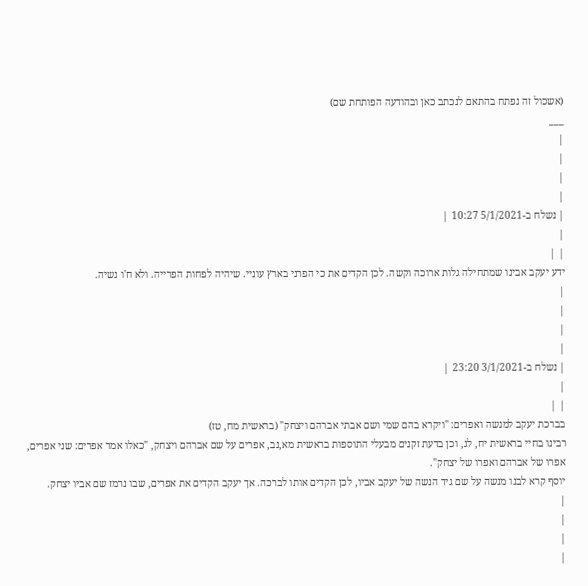(אשכול זה נפתח בהתאם לנכתב כאן ובהודעה הפותחת שם)
___
|
|
|
|
| נשלח ב-5/1/2021 10:27 |
|
| |
ידע יעקב אבינו שמתחילה גלות ארוכה וקשה. לכן הקדים את כי הפרני בארץ עוניי. שיהיה לפחות הפרייה. ולא ח'ו נשיה.
|
|
|
|
| נשלח ב-3/1/2021 23:20 |
|
| |
בברכת יעקב למנשה ואפרים: "ויקרא בהם שמי ושם אבתי אברהם ויצחק" (בראשית מח, טז)
רבינו בחיי בראשית יח, לג, וכן בדעת זקנים מבעלי התוספות בראשית מא,נב, אפרים על שם אברהם ויצחק, "כאלו אמר אפרים: שני אפרים, אפרו של אברהם ואפרו של יצחק".
יוסף קרא לבנו מנשה על שם גיד הנשה של יעקב אביו, לכן הקדים אותו לברכה. אך יעקב הקדים את אפרים, שבו נרמז שם אביו יצחק.
|
|
|
|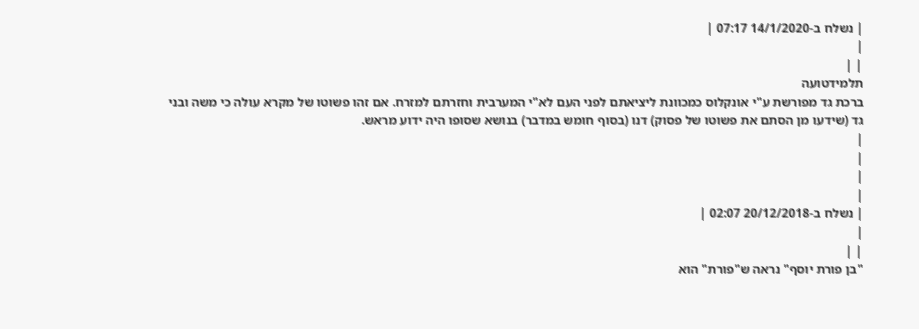| נשלח ב-14/1/2020 07:17 |
|
| |
תלמידטועה
ברכת גד מפורשת ע"י אונקלוס כמכוונת ליציאתם לפני העם לא"י המערבית וחזרתם למזרח. אם זהו פשוטו של מקרא עולה כי משה ובני גד (שידעו מן הסתם את פשוטו של פסוק) דנו (בסוף חומש במדבר) בנושא שסופו היה ידוע מראש.
|
|
|
|
| נשלח ב-20/12/2018 02:07 |
|
| |
"בן פורת יוסף" נראה ש"פורת" הוא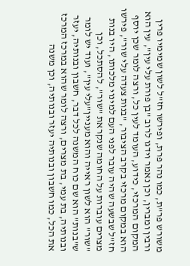משורש פר"ת, כמו נהר פרת, ופירשו חז"ל לשון שמימיו פרין ורבין ומברין, וכן נאמר וידגו לרוב "בן פורת עלי עין", עין הוא המקום המרכזי, כידוע, העומד לעין כל, ורצה לומר שכן יוסף הוא במקום מרכזי בקרב הציבור, "בנות צעדה עלי שור", פירשו חז"ל שבשעה שהיה עובר לפני העם למינוי מלכותו, היו בנות מצרים עוברות על החומה שנקראת "שור", להסתכל, וכן "שור" הוא לשון ראייה והוא מעניין"עלי עין", ועוד יש לומר ש"בנות" הוא שם כוח המשנה לכל דבר, חשבון ובנותיה, יעזר ובנותיה, בת עמי, בת מצרים, ורצה לומר שהוא במרכז המרכז את הכל, כמו חשבון ובנותיה יעזר ובנותיה, וכן משנה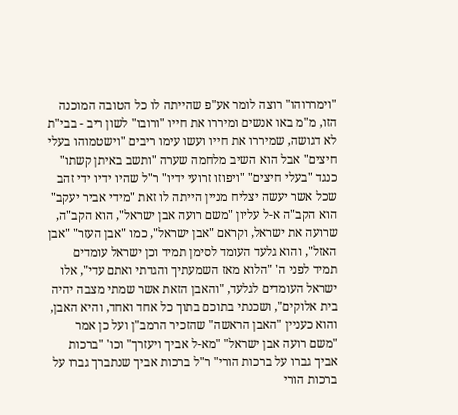"וימררוהו" רוצה לומר אע"פ שהייתה לו כל הטובה המוכנה הזו, מ"מ באו אנשים ומיררו את חייו "ורובו" לשון ריב - בבי"ת לא דגושה, שמיררו את חייו ועשו עימו ריבים "וישטמוהו בעלי חיצים" אבל הוא השיב מלחמה שערה "ותשב באיתן קשתו" כנגד "בעלי חיצים" "ויפוזו זרועי ידיו" ר"ל שהיו ידיו ידי זהב שכל אשר יעשה יצליח מניין הייתה לו זאת "מידי אביר יעקב" הוא הקב"ה א-ל עליון "משם רועה אבן ישראל", הוא הקב"ה, שרועה את ישראל, וקראם "אבן ישראל", כמו "אבן העזר" "אבן האזל", והוא גלעד העומד לסימן תמיד וכן ישראל עומדים תמיד לפני ה' "הלוא מאז השמעתיך והגדתי ואתם עדי", אלו ישראל העומדים לגלעד, "והאבן הזאת אשר שמתי מצבה יהיה בית אלוקים", ושכנתי בתוכם בתוך כל אחד ואחד, והיא האבן, והוא כעניין "האבן הראשה" שהזכיר הרמב"ן ועל כן אמר "משם רועה אבן ישראל" "מא-ל אביך ויעזרך" וכו' "ברכות אביך גברו על ברכות הורי" ר"ל ברכות אביך שנתברך גברו על ברכות הורי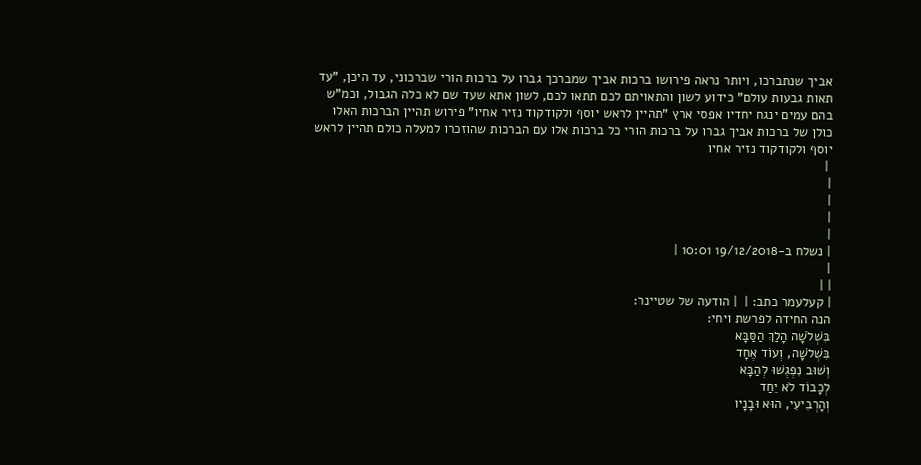אביך שנתברכו, ויותר נראה פירושו ברכות אביך שמברכך גברו על ברכות הורי שברכוני, עד היכן, "עד תאות גבעות עולם" כידוע לשון והתאויתם לכם תתאו לכם, לשון אתא שעד שם לא כלה הגבול, וכמ"ש בהם עמים ינגח יחדיו אפסי ארץ "תהיין לראש יוסף ולקודקוד נזיר אחיו" פירוש תהיין הברכות האלו כולן של ברכות אביך גברו על ברכות הורי כל ברכות אלו עם הברכות שהוזכרו למעלה כולם תהיין לראש יוסף ולקודקוד נזיר אחיו
 |
|
|
|
|
| נשלח ב-19/12/2018 10:01 |
|
| |
| קעלעמר כתב: |  | הודעה של שטיינר:
הנה החידה לפרשת ויחי:
בִּשְׁלֹשָׁה הָלַךְ הַסַּבָּא
בִּשְׁלֹשָׁה, וְעוֹד אֶחָד
וְשׁוּב נִפְגְשׁוּ לְהַבָּא
לְכָבוֹד לֹא יֵחַד
וְהָרְבִיעִי, הוּא וּבָנָיו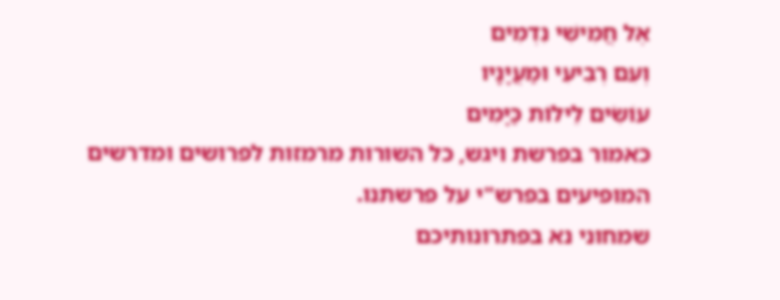אֶל חֲמִישִׁי נִדְמִים
וְעִם רְבִיעִי וּמַעֲיָנָיו
עוֹשִׂים לֵילוֹת כַּיָּמִים
כאמור בפרשת ויגש, כל השורות מרמזות לפרושים ומדרשים המופיעים בפרש"י על פרשתנו.
שמחוני נא בפתרונותיכם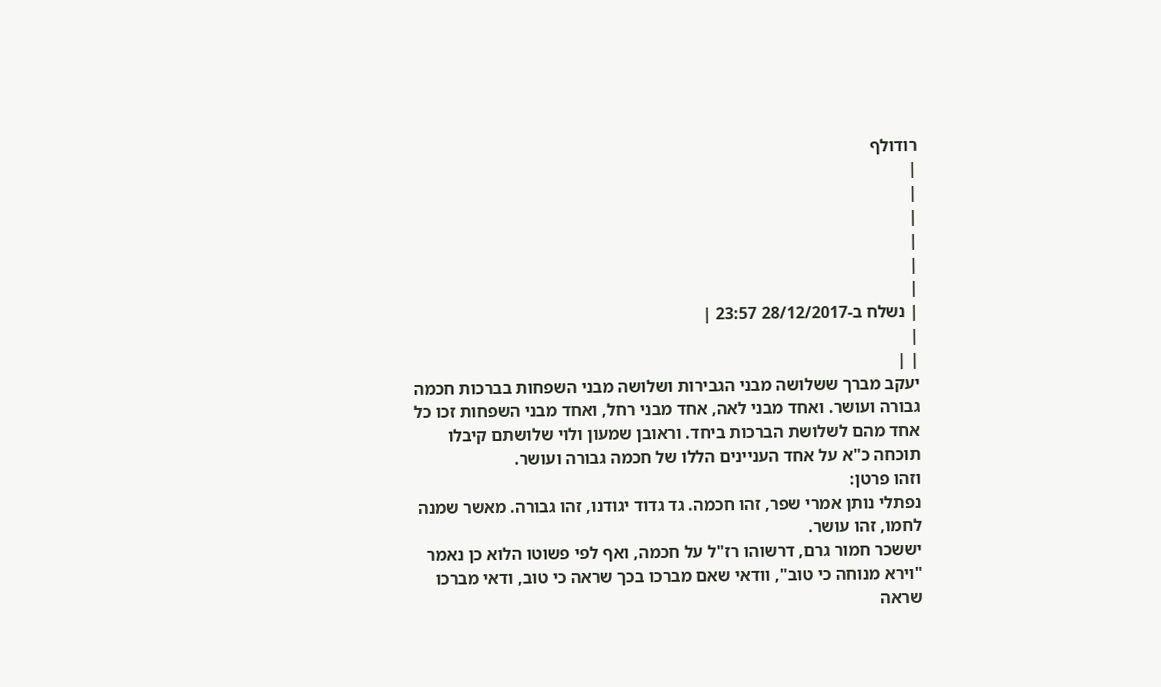רודולף
|
|
|
|
|
|
| נשלח ב-28/12/2017 23:57 |
|
| |
יעקב מברך ששלושה מבני הגבירות ושלושה מבני השפחות בברכות חכמה גבורה ועושר. ואחד מבני לאה, אחד מבני רחל, ואחד מבני השפחות זכו כל אחד מהם לשלושת הברכות ביחד. וראובן שמעון ולוי שלושתם קיבלו תוכחה כ"א על אחד העניינים הללו של חכמה גבורה ועושר.
וזהו פרטן:
נפתלי נותן אמרי שפר, זהו חכמה. גד גדוד יגודנו, זהו גבורה. מאשר שמנה לחמו, זהו עושר.
יששכר חמור גרם, דרשוהו רז"ל על חכמה, ואף לפי פשוטו הלוא כן נאמר "וירא מנוחה כי טוב", וודאי שאם מברכו בכך שראה כי טוב, ודאי מברכו שראה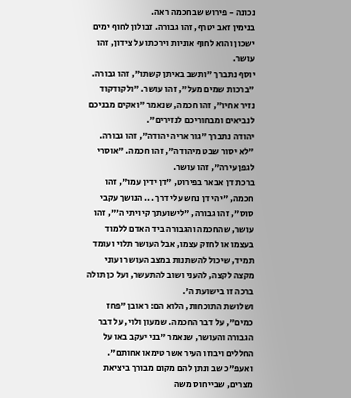נכונה - פירוש שבחכמה ראה.
בנימין זאב יטרף, זהו גבורה. זבולון לחוף ימים ישכון והוא לחוף אוניות וירכתו על צידון, זהו עושר.
יוסף נתברך "ותשב באיתן קשתו", זהו גבורה. "ברכות שמים מעל", זהו עושר. "ולקודקוד נזיר אחיו", זהו חכמה, שנאמר "ואקים מבניכם לנביאים ומבחוריכם לנזירים".
יהודה נתברך "גור אריה יהודה", זהו גבורה. "לא יסור שבט מיהודה", זהו חכמה. "אוסרי לגפן עירה", זהו עושר.
ברכת דן אבאר בפירוט, "דן ידין עמו", זהו חכמה, "יהי דן נחש עלי דרך ... הנושך עקבי סוס", זהו גבורה, "לישועתך קיויתי ה'", זהו עושר, שהחכמה והגבורה ביד האדם ללמוד בעצמו או לחזק עצמו, אבל העושר תלוי ועומד תמיד, שיכול להשתנות במצב העושר ועוני מקצה לקצה, להעני ושוב להתעשר, ועל כן תולה ברכה זו בישועת ה'.
ושלושת התוכחות, הלוא הם: ראובן "פחז כמים", על דבר החכמה. שמעון ולוי, על דבר הגבורה והעושר, שנאמר "בני יעקב באו על החללים ויבוזו העיר אשר טימאו אחותם".
ואעפ"כ שב ונתן להם מקום מבורך ביציאת מצרים, שבייחוס משה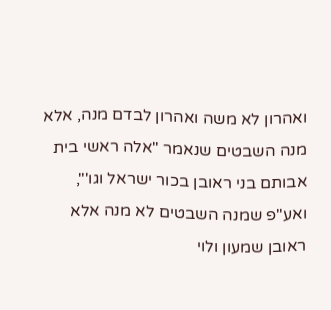ואהרון לא משה ואהרון לבדם מנה, אלא מנה השבטים שנאמר "אלה ראשי בית אבותם בני ראובן בכור ישראל וגו'", ואע"פ שמנה השבטים לא מנה אלא ראובן שמעון ולוי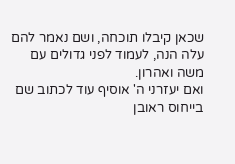שכאן קיבלו תוכחה, ושם נאמר להם עלה הנה, לעמוד לפני גדולים עם משה ואהרון.
ואם יעזרני ה' אוסיף עוד לכתוב שם בייחוס ראובן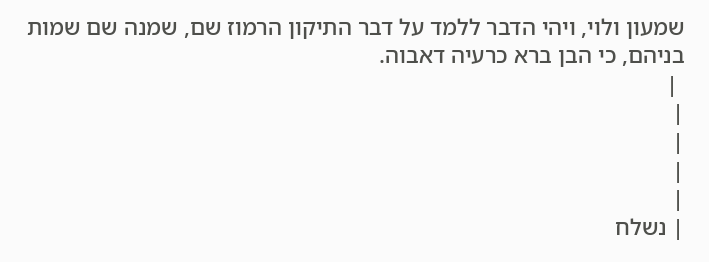שמעון ולוי, ויהי הדבר ללמד על דבר התיקון הרמוז שם, שמנה שם שמות בניהם, כי הבן ברא כרעיה דאבוה.
 |
|
|
|
|
| נשלח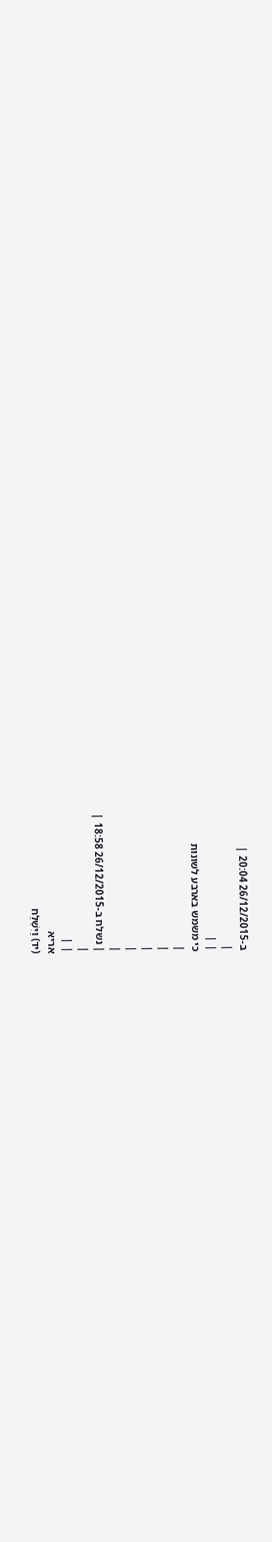ב-26/12/2015 20:04 |
|
| |
כי משמש בארבע לשונות
|
|
|
|
|
| נשלח ב-26/12/2015 18:58 |
|
| |
אריא
(יד) וַיִּשְׁלַח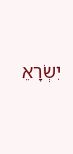יִשְׂרָאֵ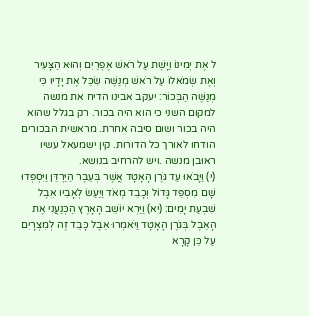ל אֶת יְמִינוֹ וַיָּשֶׁת עַל רֹאשׁ אֶפְרַיִם וְהוּא הַצָּעִיר וְאֶת שְׂמֹאלוֹ עַל רֹאשׁ מְנַשֶּׁה שִׂכֵּל אֶת יָדָיו כִּי מְנַשֶּׁה הַבְּכוֹר: יעקב אבינו הדיח את מנשה למקום השני כי הוא היה בכור. רק בגלל שהוא היה בכור ושום סיבה אחרת. מראשית הבכורים הודחו לאורך כל הדורות. קין ישמעאל עשיו ראובן מנשה .ויש להרחיב בנושא.
(י) וַיָּבֹאוּ עַד גֹּרֶן הָאָטָד אֲשֶׁר בְּעֵבֶר הַיַּרְדֵּן וַיִּסְפְּדוּ שָׁם מִסְפֵּד גָּדוֹל וְכָבֵד מְאֹד וַיַּעַשׂ לְאָבִיו אֵבֶל שִׁבְעַת יָמִים: (יא) וַיַּרְא יוֹשֵׁב הָאָרֶץ הַכְּנַעֲנִי אֶת הָאֵבֶל בְּגֹרֶן הָאָטָד וַיֹּאמְרוּ אֵבֶל כָּבֵד זֶה לְמִצְרָיִם עַל כֵּן קָרָא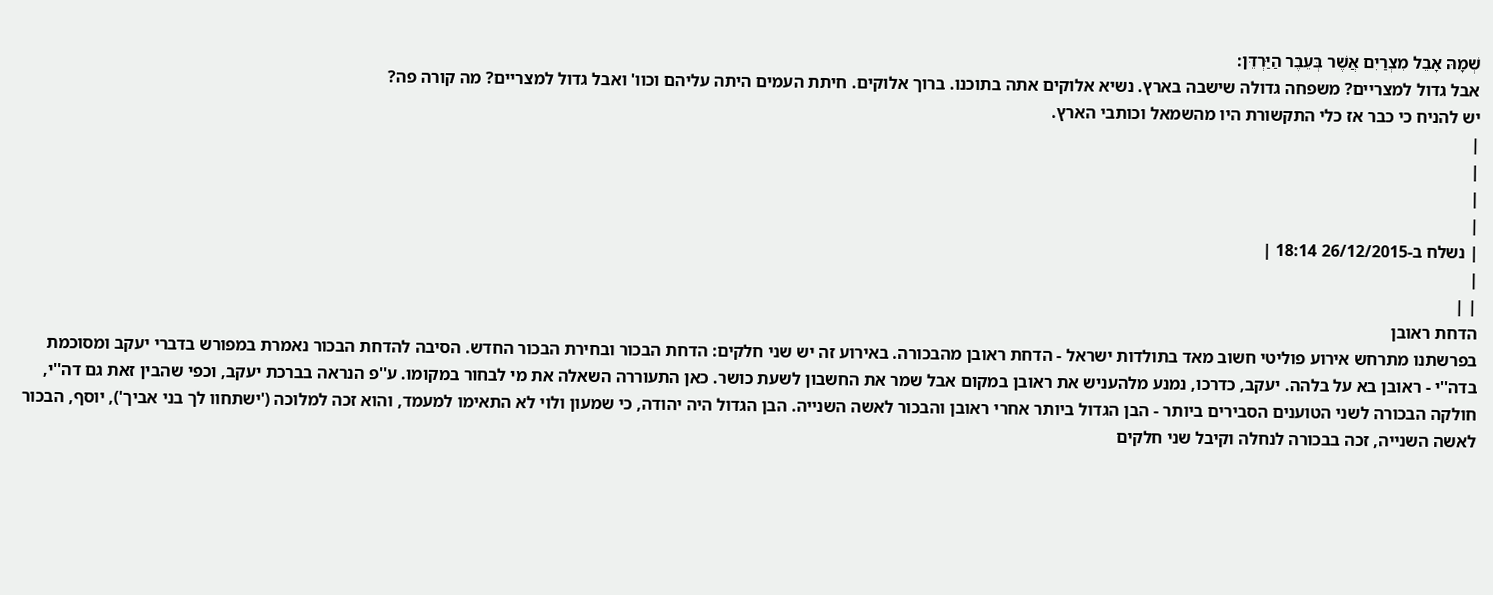שְׁמָהּ אָבֵל מִצְרַיִם אֲשֶׁר בְּעֵבֶר הַיַּרְדֵּן:
אבל גדול למצריים? משפחה גדולה שישבה בארץ. נשיא אלוקים אתה בתוכנו. ברוך אלוקים. חיתת העמים היתה עליהם וכוו' ואבל גדול למצריים? מה קורה פה?
יש להניח כי כבר אז כלי התקשורת היו מהשמאל וכותבי הארץ.
|
|
|
|
| נשלח ב-26/12/2015 18:14 |
|
| |
הדחת ראובן
בפרשתנו מתרחש אירוע פוליטי חשוב מאד בתולדות ישראל - הדחת ראובן מהבכורה. באירוע זה יש שני חלקים: הדחת הבכור ובחירת הבכור החדש. הסיבה להדחת הבכור נאמרת במפורש בדברי יעקב ומסוכמת בדה''י - ראובן בא על בלהה. יעקב, כדרכו, נמנע מלהעניש את ראובן במקום אבל שמר את החשבון לשעת כושר. כאן התעוררה השאלה את מי לבחור במקומו. ע''פ הנראה בברכת יעקב, וכפי שהבין זאת גם דה''י, חולקה הבכורה לשני הטוענים הסבירים ביותר - הבן הגדול ביותר אחרי ראובן והבכור לאשה השנייה. הבן הגדול היה יהודה, כי שמעון ולוי לא התאימו למעמד, והוא זכה למלוכה ('ישתחוו לך בני אביך'), יוסף, הבכור לאשה השנייה, זכה בבכורה לנחלה וקיבל שני חלקים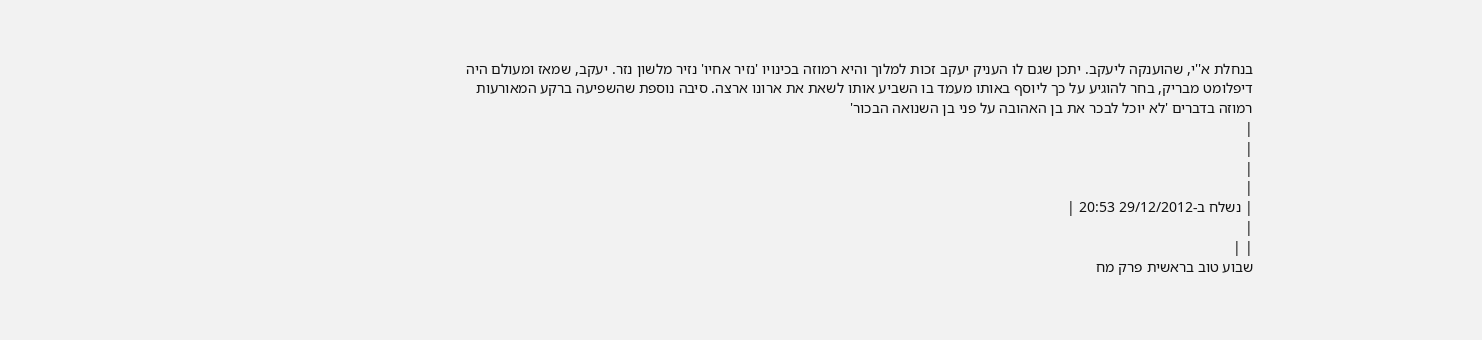בנחלת א''י, שהוענקה ליעקב. יתכן שגם לו העניק יעקב זכות למלוך והיא רמוזה בכינויו 'נזיר אחיו' נזיר מלשון נזר. יעקב, שמאז ומעולם היה דיפלומט מבריק, בחר להוגיע על כך ליוסף באותו מעמד בו השביע אותו לשאת את ארונו ארצה. סיבה נוספת שהשפיעה ברקע המאורעות רמוזה בדברים 'לא יוכל לבכר את בן האהובה על פני בן השנואה הבכור'
|
|
|
|
| נשלח ב-29/12/2012 20:53 |
|
| |
שבוע טוב בראשית פרק מח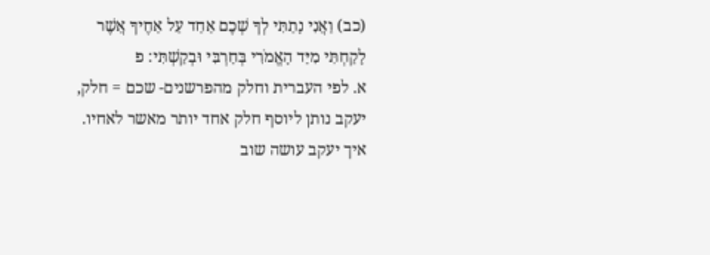(כב) וַאֲנִי נָתַתִּי לְךָ שְׁכֶם אַחַד עַל אַחֶיךָ אֲשֶׁר לָקַחְתִּי מִיַּד הָאֱמֹרִי בְּחַרְבִּי וּבְקַשְׁתִּי: פ
א. לפי העברית וחלק מהפרשנים- שכם = חלק, יעקב נותן ליוסף חלק אחד יותר מאשר לאחיו.
איך יעקב עושה שוב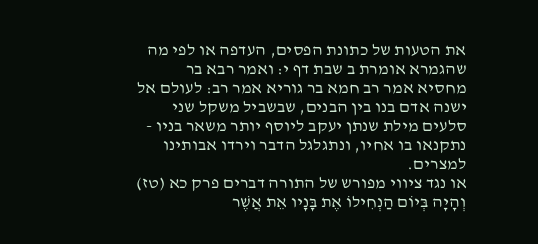את הטעות של כתונת הפסים, העדפה או לפי מה שהגמרא אומרת ב שבת דף י: ואמר רבא בר מחסיא אמר רב חמא בר גוריא אמר רב: לעולם אל ישנה אדם בנו בין הבנים, שבשביל משקל שני סלעים מילת שנתן יעקב ליוסף יותר משאר בניו - נתקנאו בו אחיו, ונתגלגל הדבר וירדו אבותינו למצרים.
או נגד ציווי מפורש של התורה דברים פרק כא (טז) וְהָיָה בְּיוֹם הַנְחִילוֹ אֶת בָּנָיו אֵת אֲשֶׁר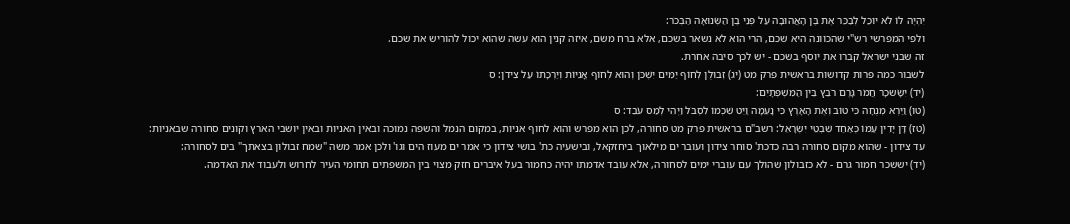יִהְיֶה לוֹ לֹא יוּכַל לְבַכֵּר אֶת בֶּן הָאֲהוּבָה עַל פְּנֵי בֶן הַשְּׂנוּאָה הַבְּכֹר:
ולפי המפרשי רש"י שהכוונה היא שכם, הרי הוא לא נשאר בשכם, אלא ברח משם, איזה קנין הוא עשה שהוא יכול להוריש את שכם.
זה שבני ישראל קברו את יוסף בשכם - יש לכך סיבה אחרת.
לשבור כמה פרות קדושות בראשית פרק מט (יג) זְבוּלֻן לְחוֹף יַמִּים יִשְׁכֹּן וְהוּא לְחוֹף אֳנִיּוֹת וְיַרְכָתוֹ עַל צִידֹן: ס
(יד) יִשָּׂשכָר חֲמֹר גָּרֶם רֹבֵץ בֵּין הַמִּשְׁפְּתָיִם:
(טו) וַיַּרְא מְנֻחָה כִּי טוֹב וְאֶת הָאָרֶץ כִּי נָעֵמָה וַיֵּט שִׁכְמוֹ לִסְבֹּל וַיְהִי לְמַס עֹבֵד: ס
(טז) דָּן יָדִין עַמּוֹ כְּאַחַד שִׁבְטֵי יִשְׂרָאֵל: רשב"ם בראשית פרק מט סחורה, לכן הוא מפרש והוא לחוף אניות, במקום הנמל והשפה נמוכה ובאין האניות ובאין יושבי הארץ וקונים סחורה שבאניות:
עד צידון - שהוא מקום סחורה רבה כדכת' סוחר צידון ועובר ים מילאוך ביחזקאל, ובישעיה כת' בושי צידון כי אמר ים מעוז הים וגו' ולכן אמר משה "שמח זבולון בצאתך" בים לסחורה:
(יד) יששכר חמור גרם - לא כזבולון שהולך עם עוברי ימים לסחורה, אלא עובד אדמתו יהיה כחמור בעל איברים חזק מצוי בין המשפתים תחומי העיר לחרוש ולעבוד את האדמה.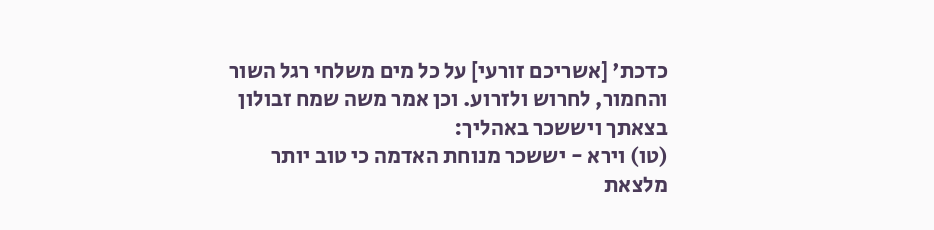כדכת' [אשריכם זורעי] על כל מים משלחי רגל השור והחמור, לחרוש ולזרוע. וכן אמר משה שמח זבולון בצאתך ויששכר באהליך:
(טו) וירא - יששכר מנוחת האדמה כי טוב יותר מלצאת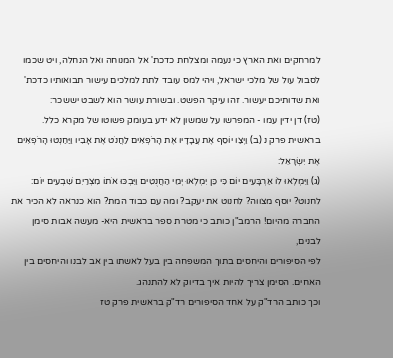למרחקים ואת הארץ כי נעמה ומצלחת כדכת' אל המנוחה ואל הנחלה, ויט שכמו לסבול עול של מלכי ישראל, ויהי למס עובד לתת למלכים עישור תבואותיו כדכת' ואת שדותיכם יעשור. זהו עיקר הפשט. ובשורת עושר הוא לשבט יששכר:
(טז) דן ידין עמו - המפרשו על שמשון לא ידע בעומק פשוטו של מקרא כלל.
בראשית פרק נ (ב) וַיְצַו יוֹסֵף אֶת עֲבָדָיו אֶת הָרֹפְאִים לַחֲנֹט אֶת אָבִיו וַיַּחַנְטוּ הָרֹפְאִים אֶת יִשְׂרָאֵל:
(ג) וַיִּמְלְאוּ לוֹ אַרְבָּעִים יוֹם כִּי כֵּן יִמְלְאוּ יְמֵי הַחֲנֻטִים וַיִּבְכּוּ אֹתוֹ מִצְרַיִם שִׁבְעִים יוֹם:
לחנוט? יוסף מצווה? לחנוט את יעקב? ומה עם כבוד המת? הוא כנראה לא הכיר את החברה מהיום! הרמב"ן כותב כי מטרת ספר בראשית היא- מעשה אבות סימן לבנים,
לפי הסיפורים והיחסים בתוך המשפחה בין בעל לאשתו בין אב לבנו והיחסים בין האחים. הסימן צריך להיות איך בדיוק לא להתנהג.
וכך כותב הרד"ק על אחד הסיפורים רד"ק בראשית פרק טז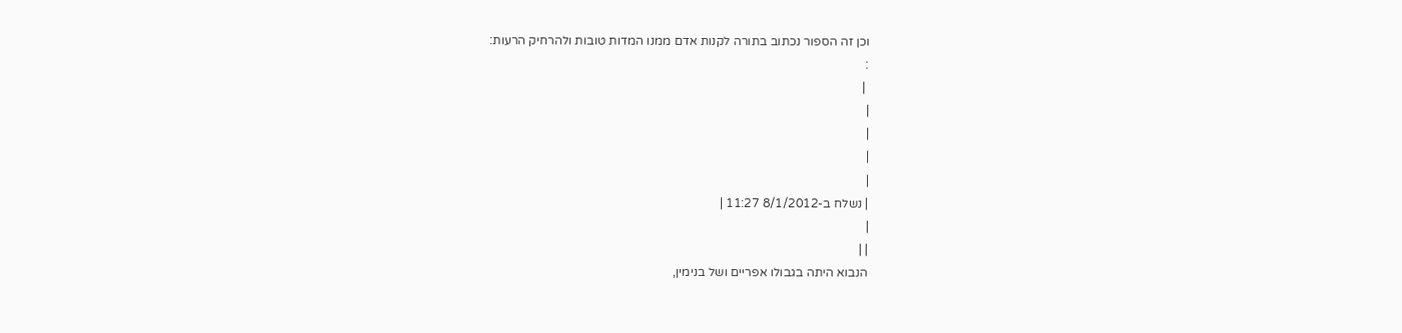וכן זה הספור נכתוב בתורה לקנות אדם ממנו המדות טובות ולהרחיק הרעות:
:
 |
|
|
|
|
| נשלח ב-8/1/2012 11:27 |
|
| |
הנבוא היתה בגבולו אפריים ושל בנימין,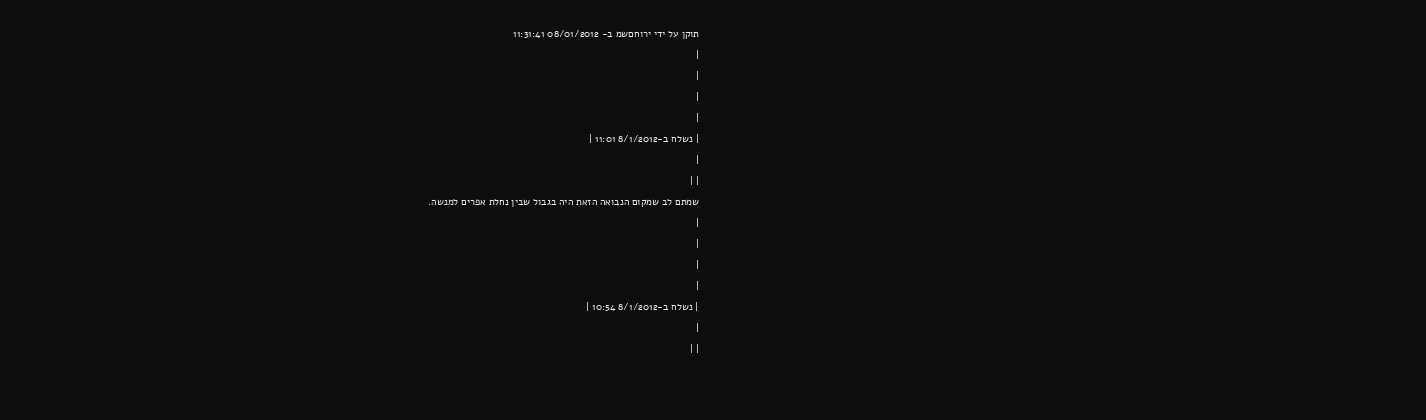תוקן על ידי ירוחםשמ ב- 08/01/2012 11:31:41
|
|
|
|
| נשלח ב-8/1/2012 11:01 |
|
| |
שמתם לב שמקום הנבואה הזאת היה בגבול שבין נחלת אפרים למנשה.
|
|
|
|
| נשלח ב-8/1/2012 10:54 |
|
| |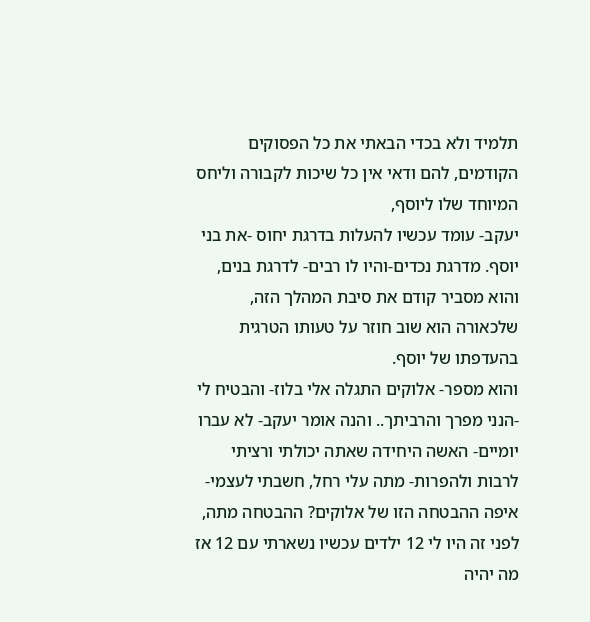תלמיד ולא בכדי הבאתי את כל הפסוקים הקודמים, להם ודאי אין כל שיכות לקבורה וליחס המיוחד שלו ליוסף,
יעקב- עומד עכשיו להעלות בדרגת יחוס -את בני יוסף. מדרגת נכדים-והיו לו רבים- לדרגת בנים, והוא מסביר קודם את סיבת המהלך הזה, שלכאורה הוא שוב חוזר על טעותו הטרגית בהעדפתו של יוסף.
והוא מספר- אלוקים התגלה אלי בלוז- והבטיח לי -הנני מפרך והרביתך.. והנה אומר יעקב- לא עברו יומיים- האשה היחידה שאתה יכולתי ורציתי לרבות ולהפרות- מתה עלי רחל, חשבתי לעצמי- איפה ההבטחה הזו של אלוקים? ההבטחה מתה, לפני זה היו לי 12 ילדים עכשיו נשארתי עם 12 אז מה יהיה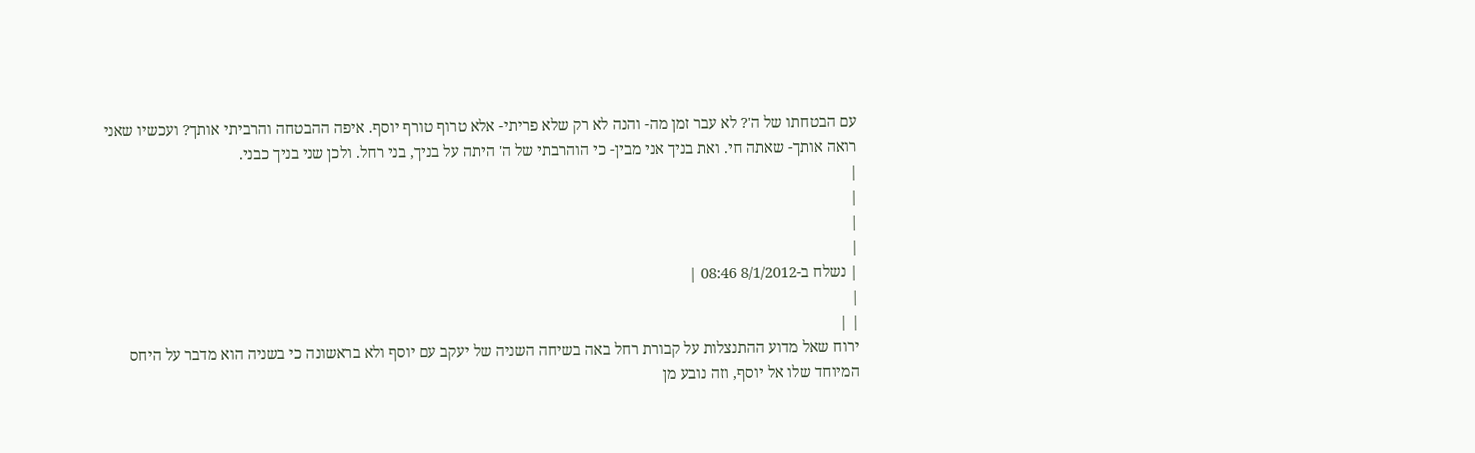עם הבטחתו של ה'? לא עבר זמן מה- והנה לא רק שלא פריתי- אלא טרוף טורף יוסף. איפה ההבטחה והרביתי אותך? ועכשיו שאני רואה אותך- שאתה חי. ואת בניך אני מבין- כי הוהרבתי של ה' היתה על בניך, בני רחל. ולכן שני בניך כבני.
|
|
|
|
| נשלח ב-8/1/2012 08:46 |
|
| |
ירוח שאל מדוע ההתנצלות על קבורת רחל באה בשיחה השניה של יעקב עם יוסף ולא בראשונה כי בשניה הוא מדבר על היחס המיוחד שלו אל יוסף, וזה נובע מן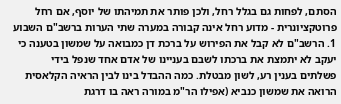הסתם, לפחות גם בגלל רחל, ולכן פותר את תמיהתו של יוסף, אם רחל פרוטקציונרית - מדוע רחל אינה קבורה במערה שתי הערות ברשב"ם השבוע 1. הרשב"ם לא קבל את הפירוש על ברכת דן כמבואה על שמשון בטענה כי יעקב לא יתמצת את ברכתו לשבם בעניינו של אדם אחד שנפל בידי פשלתים בענין רע, לשון מבטלת. כמה ההבדל בינו לבין הראיה הקלאסית הרואה את שמשון כנביא (אפילו הר"מ במורה ראה בו דרגת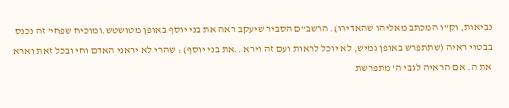נביאות, וק"ו המכתב מאליהו שהאדירו). הרשב"ם הסביר שיעקב ראה את בני יוסף באופן מטושטש.ומוכיח שפחי' זה נכנס בבטוי ראיה (שתתפרש באופן גמיש, לא יוכל לראות ועם זה וירא ..את בני יוסף) : שהרי לא יראני האדם וחי ובכל זאת וארא את ה. אם הראיה לגבי ה' מתפרשת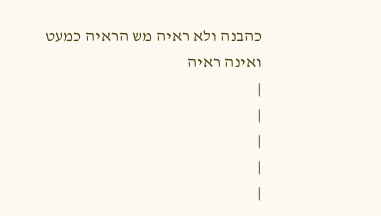כהבנה ולא ראיה מש הראיה כמעט ואינה ראיה
|
|
|
|
|